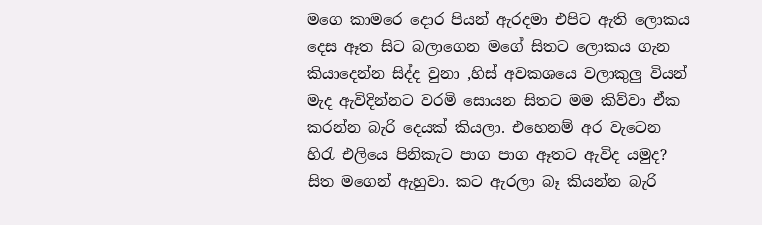මගෙ කාමරෙ දොර පියන් ඇරදමා එපිට ඇති ලොකය දෙස ඈත සිට බලාගෙන මගේ සිතට ලොකය ගැන කියාදෙන්න සිද්ද වුනා ,හිස් අවකශයෙ වලාකුලු වියන් මැද ඇවිදින්නට වරමි සොයන සිතට මම කිව්වා ඒක කරන්න බැරි දෙයක් කියලා. එහෙනම් අර වැටෙන හිරැ එලියෙ පිනිකැට පාග පාග ඈතට ඇවිද යමුද? සිත මගෙන් ඇහුවා. කට ඇරලා බෑ කියන්න බැරි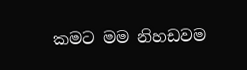කමට මම නිහඩවම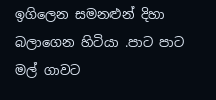ඉගිලෙන සමනළුන් දිහා බලාගෙන හිටියා .පාට පාට මල් ගාවට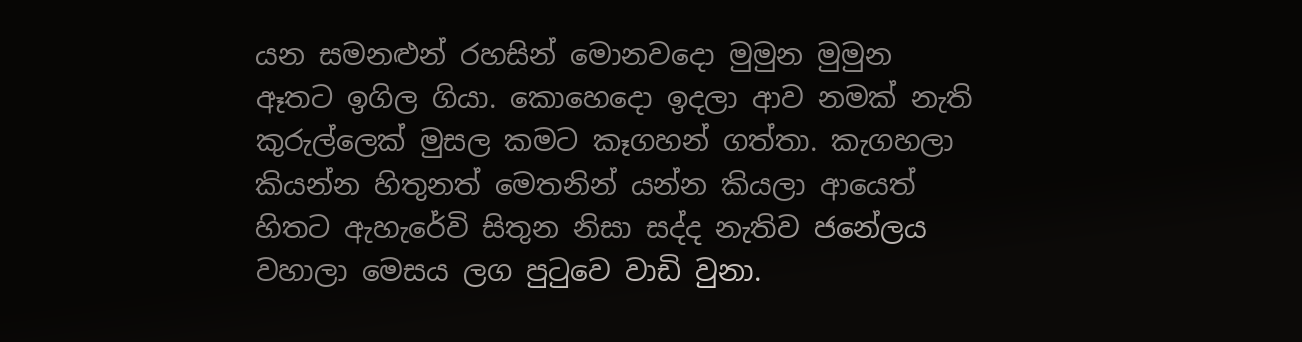යන සමනළුන් රහසින් මොනවදො මුමුන මුමුන ඈතට ඉගිල ගියා. කොහෙදො ඉදලා ආව නමක් නැති කුරුල්ලෙක් මුසල කමට කෑගහන් ගත්තා. කැගහලා කියන්න හිතුනත් මෙතනින් යන්න කියලා ආයෙත් හිතට ඇහැරේවි සිතුන නිසා සද්ද නැතිව ජනේලය වහාලා මෙසය ලග පුටුවෙ වාඩි වුනා.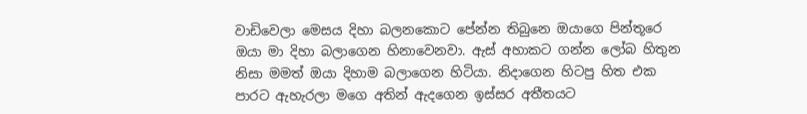වාඩිවෙලා මෙසය දිහා බලනකොට පේන්න තිබුනෙ ඔයාගෙ පින්තූරෙ ඔයා මා දිහා බලාගෙන හිනාවෙනවා. ඇස් අහාකට ගන්න ලෝබ හිතුන නිසා මමත් ඔයා දිහාම බලාගෙන හිටියා. නිදාගෙන හිටපු හිත එක පාරට ඇහැරලා මගෙ අතින් ඇදගෙන ඉස්සර අතීතයට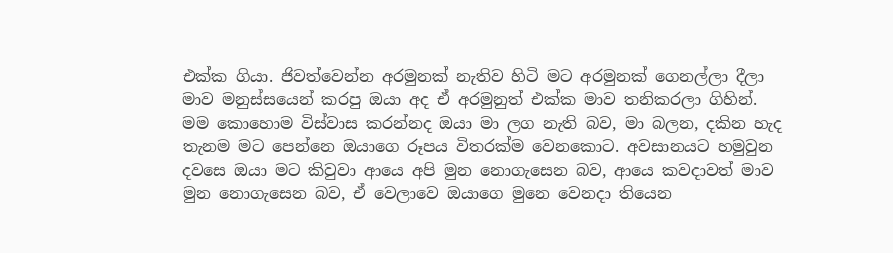එක්ක ගියා. ජිවත්වෙන්න අරමුනක් නැතිව හිටි මට අරමුනක් ගෙනල්ලා දීලා මාව මනුස්සයෙන් කරපු ඔයා අද ඒ අරමුනුත් එක්ක මාව තනිකරලා ගිහින්. මම කොහොම විස්වාස කරන්නද ඔයා මා ලග නැති බව, මා බලන, දකින හැද තැනම මට පෙන්නෙ ඔයාගෙ රූපය විතරක්ම වෙනකොට. අවසානයට හමුවුන දවසෙ ඔයා මට කිවුවා ආයෙ අපි මුන නොගැසෙන බව, ආයෙ කවදාවත් මාව මුන නොගැසෙන බව, ඒ වෙලාවෙ ඔයාගෙ මුනෙ වෙනදා තියෙන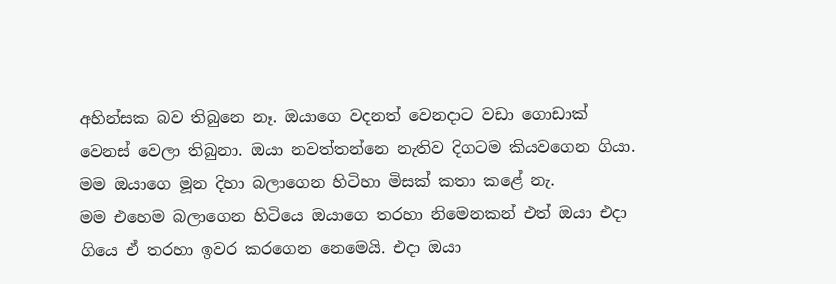අහින්සක බව තිබුනෙ නෑ. ඔයාගෙ වදනත් වෙනදාට වඩා ගොඩාක් වෙනස් වෙලා තිබුනා. ඔයා නවත්තන්නෙ නැතිව දිගටම කියවගෙන ගියා. මම ඔයාගෙ මූන දිහා බලාගෙන හිටිහා මිසක් කතා කළේ නැ.
මම එහෙම බලාගෙන හිටියෙ ඔයාගෙ තරහා නිමෙනකන් එත් ඔයා එදා ගියෙ ඒ තරහා ඉවර කරගෙන නෙමෙයි. එදා ඔයා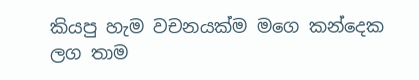කියපු හැම වචනයක්ම මගෙ කන්දෙක ලග තාම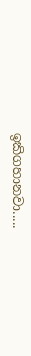ඉකිගහානවා.....